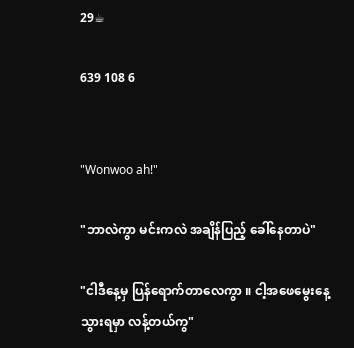29☕

639 108 6


"Wonwoo ah!"

"ဘာလဲကွာ မင်းကလဲ အချိန်ပြည့် ခေါ်နေတာပဲ"

"ငါဒီနေ့မှ ပြန်ရောက်တာလေကွာ ။ ငါ့အဖေမွေးနေ့ သွားရမှာ လန့်တယ်ကွ"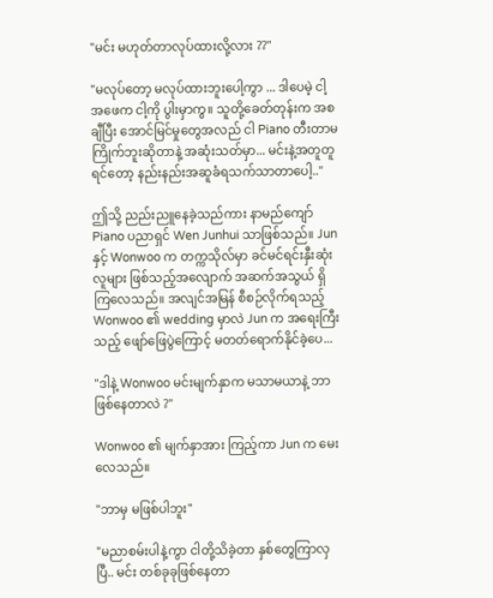"မင်း မဟုတ်တာလုပ်ထားလို့လား ??"

"မလုပ်တော့ မလုပ်ထားဘူးပေါ့ကွာ ... ဒါပေမဲ့ ငါ့အဖေက ငါ့ကို ပွါးမှာကွ။ သူတို့ခေတ်တုန်းက အစချီပြီး အောင်မြင်မှုတွေအလည် ငါ Piano တီးတာမကြိုက်ဘူးဆိုတာနဲ့ အဆုံးသတ်မှာ... မင်းနဲ့အတူတူရင်တော့ နည်းနည်းအဆူခံရသက်သာတာပေါ့.."

ဤသို့ ညည်းညူနေခဲ့သည်ကား နာမည်ကျော် Piano ပညာရှင် Wen Junhui သာဖြစ်သည်။ Jun နှင့် Wonwoo က တက္ကသိုလ်မှာ ခင်မင်ရင်းနှီးဆုံး လူများ ဖြစ်သည့်အလျောက် အဆက်အသွယ် ရှိကြလေသည်။ အလျင်အမြန် စီစဉ်လိုက်ရသည့် Wonwoo ၏ wedding မှာလဲ Jun က အရေးကြီးသည့် ဖျော်ဖြေပွဲကြောင့် မတတ်ရောက်နိုင်ခဲ့ပေ...

"ဒါနဲ့ Wonwoo မင်းမျက်နှာက မသာမယာနဲ့ ဘာဖြစ်နေတာလဲ ?"

Wonwoo ၏ မျက်နှာအား ကြည့်ကာ Jun က မေးလေသည်။

"ဘာမှ မဖြစ်ပါဘူး"

"မညာစမ်းပါနဲ့ကွာ ငါတို့သိခဲ့တာ နှစ်တွေကြာလှပြီ.. မင်း တစ်ခုခုဖြစ်နေတာ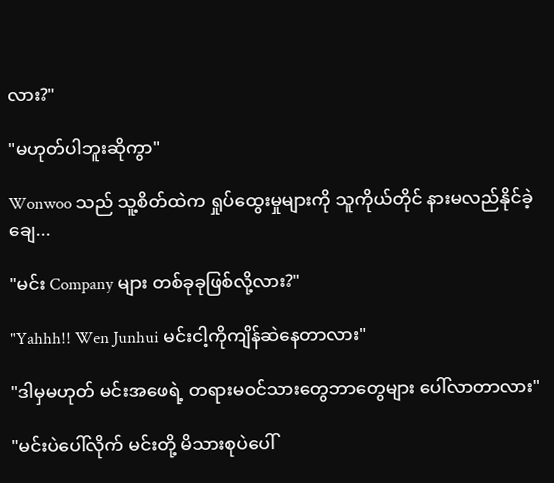လား?"

"မဟုတ်ပါဘူးဆိုကွာ"

Wonwoo သည် သူ့စိတ်ထဲက ရှုပ်ထွေးမှုများကို သူကိုယ်တိုင် နားမလည်နိုင်ခဲ့ချေ...

"မင်း Company များ တစ်ခုခုဖြစ်လို့လား?"

"Yahhh!! Wen Junhui မင်းငါ့ကိုကျိန်ဆဲနေတာလား"

"ဒါမှမဟုတ် မင်းအဖေရဲ့ တရားမဝင်သားတွေဘာတွေများ ပေါ်လာတာလား"

"မင်းပဲပေါ်လိုက် မင်းတို့ မိသားစုပဲပေါ်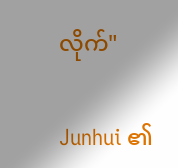လိုက်"

Junhui ၏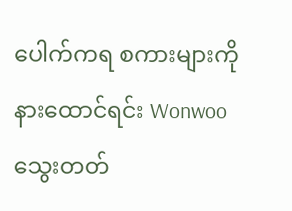ပေါက်ကရ စကားများကို နားထောင်ရင်း Wonwoo သွေးတတ်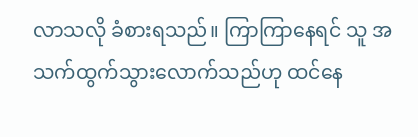လာသလို ခံစားရသည်။ ကြာကြာနေရင် သူ အသက်ထွက်သွားလောက်သည်ဟု ထင်နေ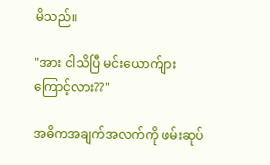မိသည်။

"အား ငါသိပြီ မင်းယောက်ျား ကြောင့်လား??"

အဓိကအချက်အလက်ကို ဖမ်းဆုပ်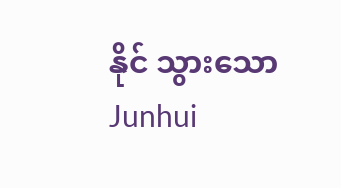နိုင် သွားသော Junhui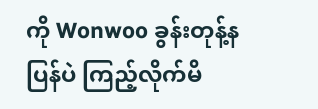ကို Wonwoo ခွန်းတုန့်နပြန်ပဲ ကြည့်လိုက်မိ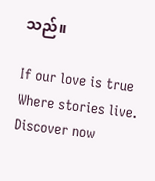သည်။

If our love is true Where stories live. Discover now